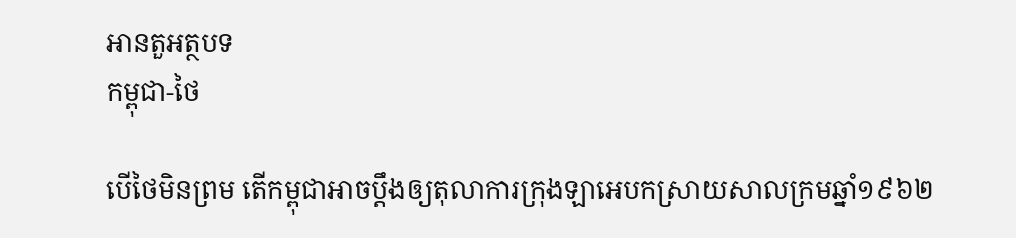អានតួអត្ថបទ
កម្ពុជា-ថៃ

បើថៃមិនព្រម តើកម្ពុជាអាចប្តឹងឲ្យតុលាការក្រុងឡាអេបកស្រាយសាលក្រមឆ្នាំ១៩៦២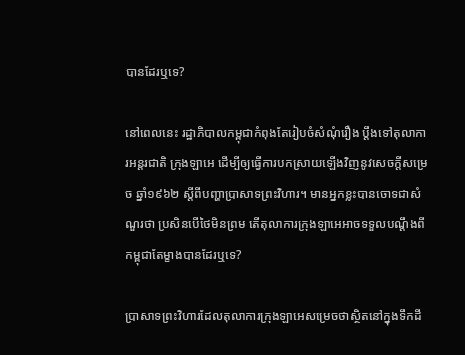បានដែរឬទេ?

នៅពេលនេះ រដ្ឋាភិបាលកម្ពុជាកំពុងតែរៀបចំសំណុំរឿង ប្តឹងទៅតុលាការអន្តរជាតិ ក្រុងឡាអេ ដើម្បីឲ្យធ្វើការបកស្រាយឡើងវិញនូវសេចក្តីសម្រេច ឆ្នាំ១៩៦២ ស្តីពីបញ្ហាប្រាសាទព្រះវិហារ។ មានអ្នកខ្លះបានចោទជាសំណួរថា ប្រសិនបើថៃមិនព្រម តើតុលាការក្រុងឡាអេអាចទទួលបណ្តឹងពីកម្ពុជាតែម្ខាងបានដែរឬទេ?

ប្រាសាទព្រះវិហារដែលតុលាការក្រុងឡាអេសម្រេចថាស្ថិតនៅក្នុងទឹកដី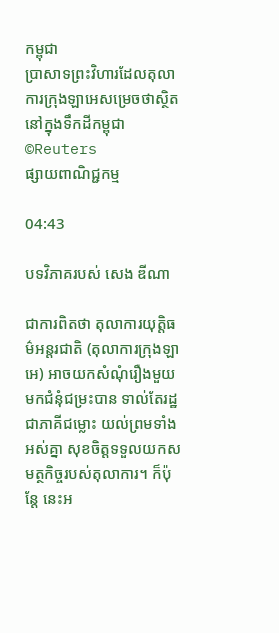កម្ពុជា
ប្រាសាទព្រះវិហារដែលតុលាការក្រុងឡាអេសម្រេចថាស្ថិតនៅក្នុងទឹកដីកម្ពុជា ©Reuters
ផ្សាយពាណិជ្ជកម្ម

04:43

បទវិភាគរបស់ សេង ឌីណា

ជាការពិតថា តុលាការយុត្តិធម៌អន្តរជាតិ (តុលាការក្រុងឡាអេ) អាចយកសំណុំរឿងមួយមកជំនុំជម្រះបាន ទាល់តែរដ្ឋជាភាគីជម្លោះ យល់ព្រមទាំងអស់គ្នា សុខចិត្តទទួលយកសមត្ថកិច្ចរបស់តុលាការ។ ក៏ប៉ុន្តែ នេះអ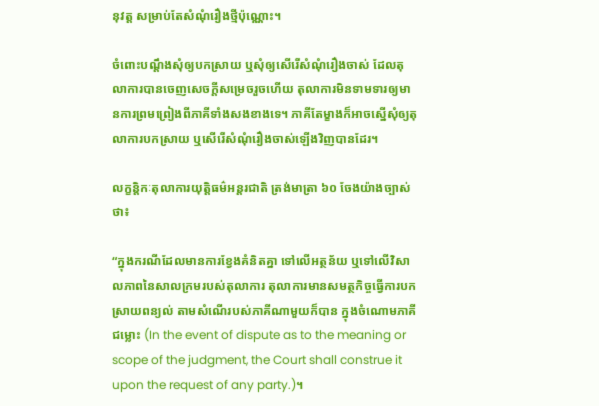នុវត្ត សម្រាប់តែសំណុំរឿងថ្មីប៉ុណ្ណោះ។

ចំពោះបណ្តឹងសុំឲ្យបកស្រាយ ឬសុំឲ្យសើរើសំណុំរឿងចាស់ ដែលតុលាការបានចេញសេចក្តីសម្រេចរួចហើយ តុលាការមិនទាមទារឲ្យមានការព្រមព្រៀងពីភាគីទាំងសងខាងទេ។ ភាគីតែម្ខាងក៏អាចស្នើសុំឲ្យតុលាការបកស្រាយ ឬសើរើសំណុំរឿងចាស់ឡើងវិញបានដែរ។

លក្ខន្តិកៈតុលាការយុត្តិធម៌អន្តរជាតិ ត្រង់មាត្រា ៦០ ចែងយ៉ាងច្បាស់ថា៖

“ក្នុងករណីដែលមានការខ្វែងគំនិតគ្នា ទៅលើអត្ថន័យ ឬទៅលើវិសាលភាពនៃសាលក្រមរបស់តុលាការ តុលាការមានសមត្ថកិច្ចធ្វើការបកស្រាយពន្យល់ តាមសំណើរបស់ភាគីណាមួយក៏បាន ក្នុងចំណោមភាគីជម្លោះ (In the event of dispute as to the meaning or scope of the judgment, the Court shall construe it upon the request of any party.)។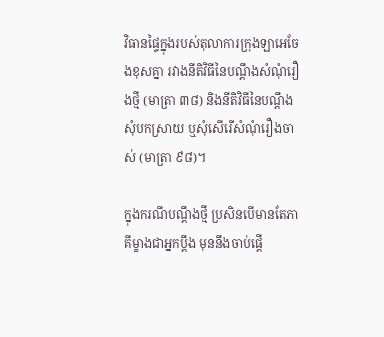វិធានផ្ទៃក្នុងរបស់តុលាការក្រុងឡាអេចែងខុសគ្នា រវាងនីតិវិធីនៃបណ្តឹងសំណុំរឿងថ្មី (មាត្រា ៣៨) និងនីតិវិធីនៃបណ្តឹងសុំបកស្រាយ ឬសុំសើរើសំណុំរឿងចាស់ (មាត្រា ៩៨)។

ក្នុងករណីបណ្តឹងថ្មី ប្រសិនបើមានតែភាគីម្ខាងជាអ្នកប្តឹង មុននឹងចាប់ផ្តើ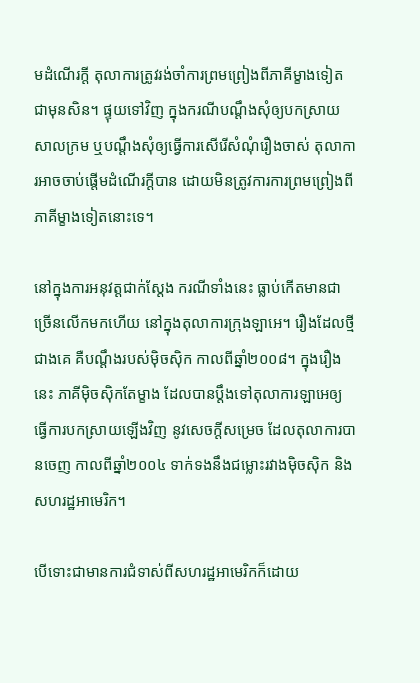មដំណើរក្តី តុលាការត្រូវរង់ចាំការព្រមព្រៀងពីភាគីម្ខាងទៀតជាមុនសិន។ ផ្ទុយទៅវិញ ក្នុងករណីបណ្តឹងសុំឲ្យបកស្រាយសាលក្រម ឬបណ្តឹងសុំឲ្យធ្វើការសើរើសំណុំរឿងចាស់ តុលាការអាចចាប់ផ្តើមដំណើរក្តីបាន ដោយមិនត្រូវការការព្រមព្រៀងពីភាគីម្ខាងទៀតនោះទេ។

នៅក្នុងការអនុវត្តជាក់ស្តែង ករណីទាំងនេះ ធ្លាប់កើតមានជាច្រើនលើកមកហើយ នៅក្នុងតុលាការក្រុងឡាអេ។ រឿងដែលថ្មីជាងគេ គឺបណ្តឹងរបស់ម៉ិចស៊ិក កាលពីឆ្នាំ២០០៨។ ក្នុងរឿងនេះ ភាគីម៉ិចស៊ិកតែម្ខាង ដែលបានប្តឹងទៅតុលាការឡាអេឲ្យធ្វើការបកស្រាយឡើងវិញ នូវសេចក្តីសម្រេច ដែលតុលាការបានចេញ កាលពីឆ្នាំ២០០៤ ទាក់ទងនឹងជម្លោះរវាងម៉ិចស៊ិក និងសហរដ្ឋអាមេរិក។

បើទោះជាមានការជំទាស់ពីសហរដ្ឋអាមេរិកក៏ដោយ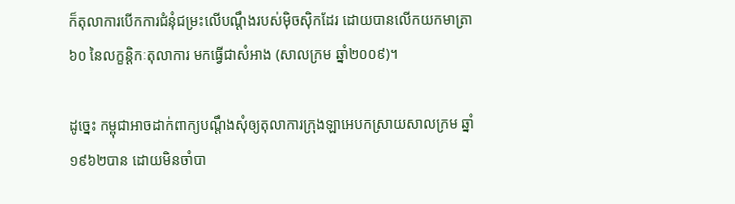ក៏តុលាការបើកការជំនុំជម្រះលើបណ្តឹងរបស់ម៉ិចស៊ិកដែរ ដោយបានលើកយកមាត្រា ៦០ នៃលក្ខន្តិកៈតុលាការ មកធ្វើជាសំអាង (សាលក្រម ឆ្នាំ២០០៩)។

ដូច្នេះ កម្ពុជាអាចដាក់ពាក្យបណ្តឹងសុំឲ្យតុលាការក្រុងឡាអេបកស្រាយសាលក្រម ឆ្នាំ១៩៦២បាន ដោយមិនចាំបា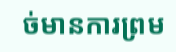ច់មានការព្រម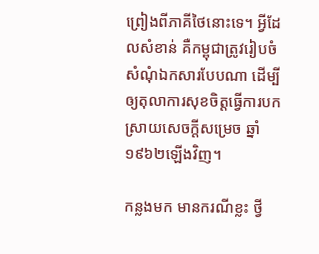ព្រៀងពីភាគីថៃនោះទេ។ អ្វីដែលសំខាន់ គឺកម្ពុជាត្រូវរៀបចំសំណុំឯកសារបែបណា ដើម្បីឲ្យតុលាការសុខចិត្តធ្វើការបកស្រាយសេចក្តីសម្រេច ឆ្នាំ១៩៦២ឡើងវិញ។

កន្លងមក មានករណីខ្លះ ថ្វី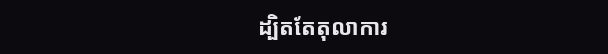ដ្បិតតែតុលាការ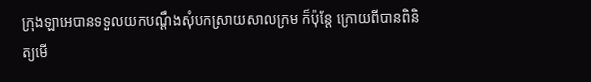ក្រុងឡាអេបានទទួលយកបណ្តឹងសុំបកស្រាយសាលក្រម ក៏ប៉ុន្តែ ក្រោយពីបានពិនិត្យមើ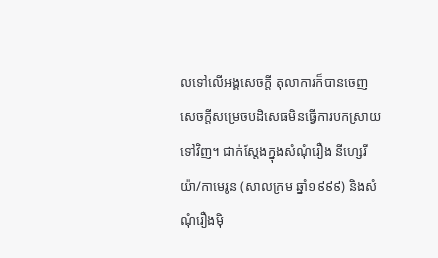លទៅលើអង្គសេចក្តី តុលាការក៏បានចេញសេចក្តីសម្រេចបដិសេធមិនធ្វើការបកស្រាយទៅវិញ។ ជាក់ស្តែងក្នុងសំណុំរឿង នីហ្សេរីយ៉ា/កាមេរូន (សាលក្រម ឆ្នាំ១៩៩៩) និងសំណុំរឿងម៉ិ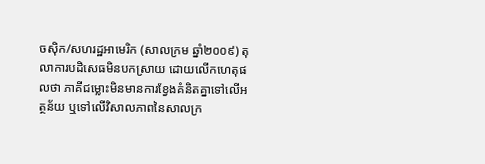ចស៊ិក/សហរដ្ឋអាមេរិក (សាលក្រម ឆ្នាំ២០០៩) តុលាការបដិសេធមិនបកស្រាយ ដោយលើកហេតុផលថា ភាគីជម្លោះមិនមានការខ្វែងគំនិតគ្នាទៅលើអត្ថន័យ ឬទៅលើវិសាលភាពនៃសាលក្រ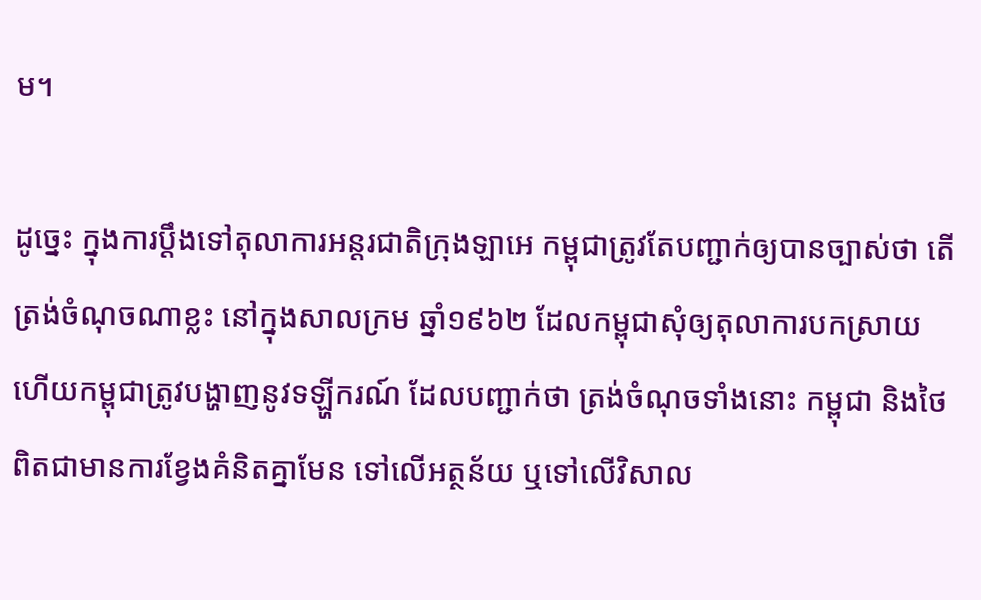ម។

ដូច្នេះ ក្នុងការប្តឹងទៅតុលាការអន្តរជាតិក្រុងឡាអេ កម្ពុជាត្រូវតែបញ្ជាក់ឲ្យបានច្បាស់ថា តើ ត្រង់ចំណុចណាខ្លះ នៅក្នុងសាលក្រម ឆ្នាំ១៩៦២ ដែលកម្ពុជាសុំឲ្យតុលាការបកស្រាយ ហើយកម្ពុជាត្រូវបង្ហាញនូវទឡ្ហីករណ៍ ដែលបញ្ជាក់ថា ត្រង់ចំណុចទាំងនោះ កម្ពុជា និងថៃ ពិតជាមានការខ្វែងគំនិតគ្នាមែន ទៅលើអត្ថន័យ ឬទៅលើវិសាល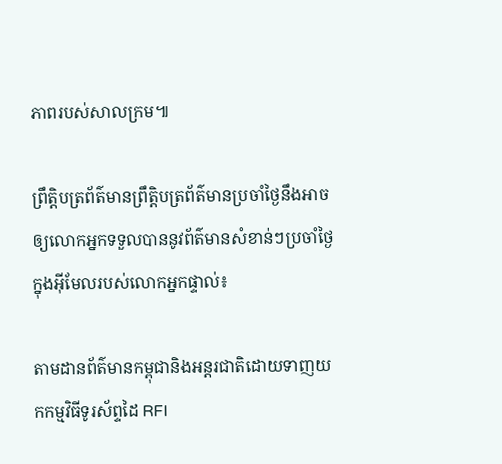ភាពរបស់សាលក្រម៕

ព្រឹត្តិបត្រព័ត៌មានព្រឹត្តិបត្រព័ត៌មានប្រចាំថ្ងៃនឹងអាចឲ្យលោកអ្នកទទួលបាននូវព័ត៌មានសំខាន់ៗប្រចាំថ្ងៃក្នុងអ៊ីមែលរបស់លោកអ្នកផ្ទាល់៖

តាមដានព័ត៌មានកម្ពុជានិងអន្តរជាតិដោយទាញយកកម្មវិធីទូរស័ព្ទដៃ RFI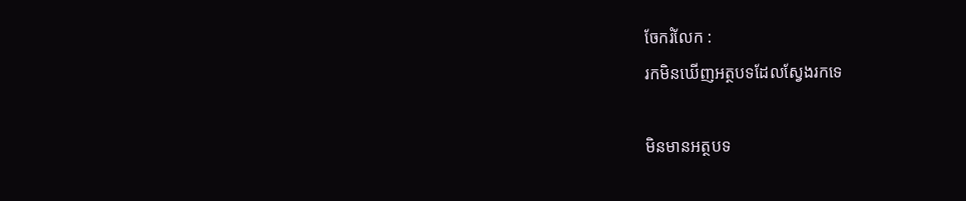ចែករំលែក :
រកមិនឃើញអត្ថបទដែលស្វែងរកទេ

មិនមានអត្ថបទ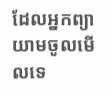ដែលអ្នកព្យាយាមចូលមើលទេ